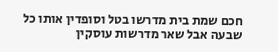חכם שמת בית מדרשו בטל וסופדין אותו כל שבעה אבל שאר מדרשות עוסקין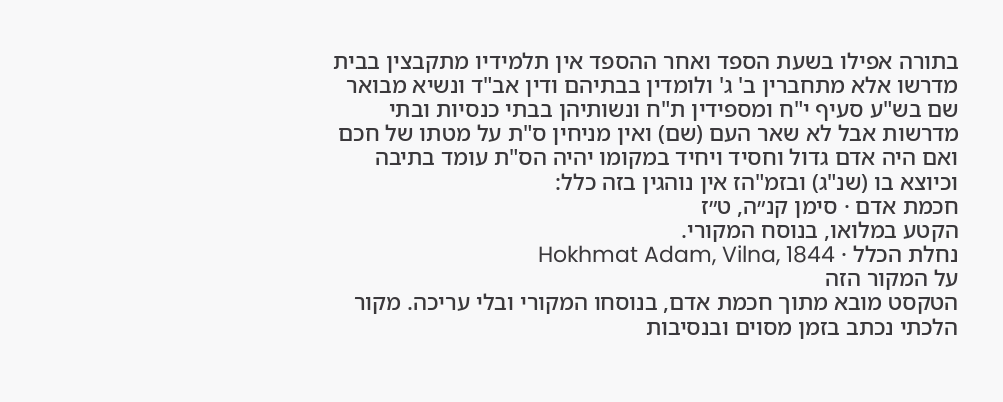בתורה אפילו בשעת הספד ואחר ההספד אין תלמידיו מתקבצין בבית מדרשו אלא מתחברין ב' ג' ולומדין בבתיהם ודין אב"ד ונשיא מבואר שם בש"ע סעיף י"ח ומספידין ת"ח ונשותיהן בבתי כנסיות ובתי מדרשות אבל לא שאר העם (שם) ואין מניחין ס"ת על מטתו של חכם ואם היה אדם גדול וחסיד ויחיד במקומו יהיה הס"ת עומד בתיבה וכיוצא בו (שנ"ג) ובזמ"הז אין נוהגין בזה כלל:
חכמת אדם · סימן קנ״ה, ט״ז
הקטע במלואו, בנוסח המקורי.
נחלת הכלל · Hokhmat Adam, Vilna, 1844
על המקור הזה
הטקסט מובא מתוך חכמת אדם, בנוסחו המקורי ובלי עריכה. מקור הלכתי נכתב בזמן מסוים ובנסיבות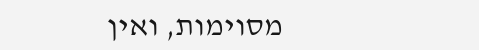מסוימות, ואין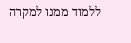ללמוד ממנו למקרה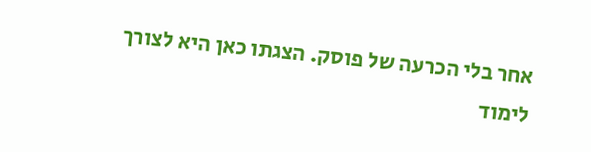אחר בלי הכרעה של פוסק. הצגתו כאן היא לצורך לימוד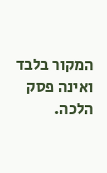המקור בלבד ואינה פסק הלכה.